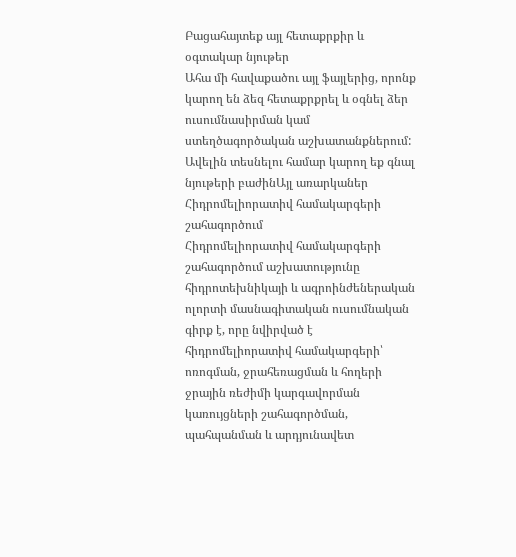Բացահայտեք այլ հետաքրքիր և օգտակար նյութեր
Ահա մի հավաքածու այլ ֆայլերից, որոնք կարող են ձեզ հետաքրքրել և օգնել ձեր ուսումնասիրման կամ ստեղծագործական աշխատանքներում: Ավելին տեսնելու համար կարող եք գնալ նյութերի բաժինԱյլ առարկաներ
Հիդրոմելիորատիվ համակարգերի շահագործում
Հիդրոմելիորատիվ համակարգերի շահագործում աշխատությունը հիդրոտեխնիկայի և ագրոինժեներական ոլորտի մասնագիտական ուսումնական գիրք է, որը նվիրված է հիդրոմելիորատիվ համակարգերի՝ ոռոգման, ջրահեռացման և հողերի ջրային ռեժիմի կարգավորման կառույցների շահագործման, պահպանման և արդյունավետ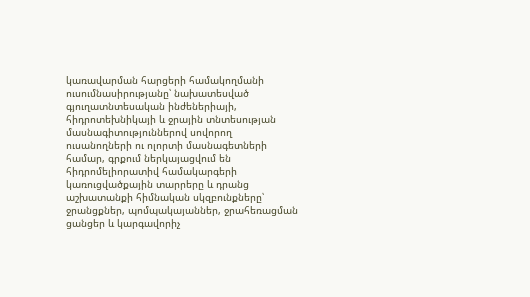կառավարման հարցերի համակողմանի ուսումնասիրությանը՝ նախատեսված գյուղատնտեսական ինժեներիայի, հիդրոտեխնիկայի և ջրային տնտեսության մասնագիտություններով սովորող ուսանողների ու ոլորտի մասնագետների համար, գրքում ներկայացվում են հիդրոմելիորատիվ համակարգերի կառուցվածքային տարրերը և դրանց աշխատանքի հիմնական սկզբունքները՝ ջրանցքներ, պոմպակայաններ, ջրահեռացման ցանցեր և կարգավորիչ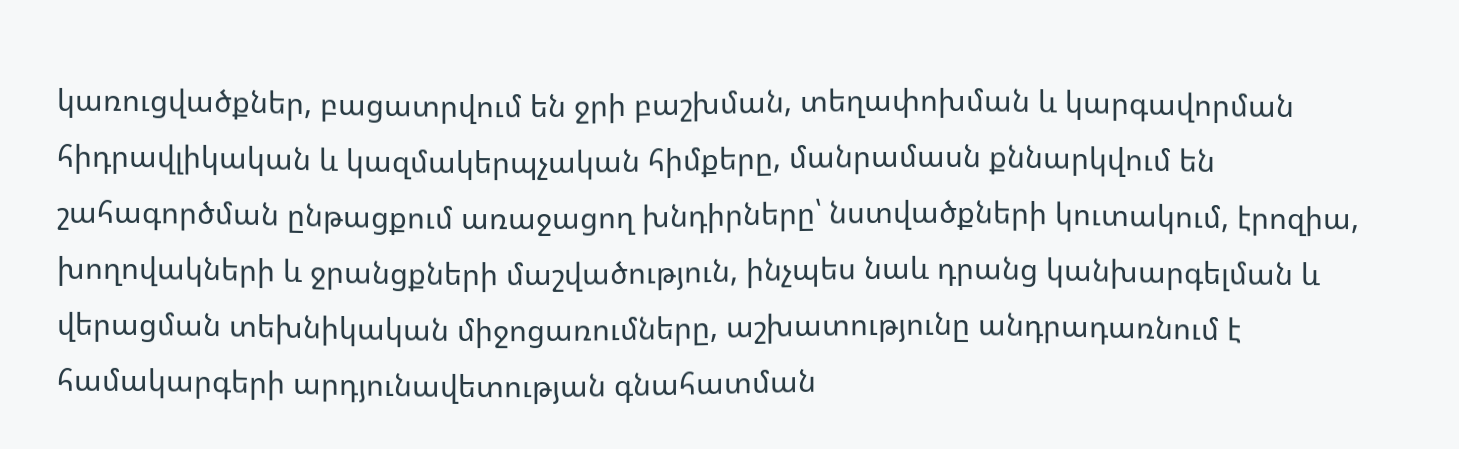կառուցվածքներ, բացատրվում են ջրի բաշխման, տեղափոխման և կարգավորման հիդրավլիկական և կազմակերպչական հիմքերը, մանրամասն քննարկվում են շահագործման ընթացքում առաջացող խնդիրները՝ նստվածքների կուտակում, էրոզիա, խողովակների և ջրանցքների մաշվածություն, ինչպես նաև դրանց կանխարգելման և վերացման տեխնիկական միջոցառումները, աշխատությունը անդրադառնում է համակարգերի արդյունավետության գնահատման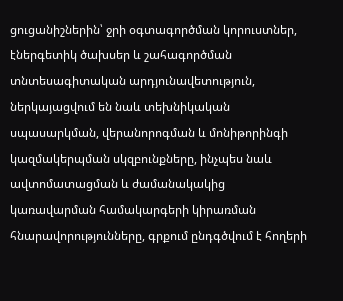ցուցանիշներին՝ ջրի օգտագործման կորուստներ, էներգետիկ ծախսեր և շահագործման տնտեսագիտական արդյունավետություն, ներկայացվում են նաև տեխնիկական սպասարկման, վերանորոգման և մոնիթորինգի կազմակերպման սկզբունքները, ինչպես նաև ավտոմատացման և ժամանակակից կառավարման համակարգերի կիրառման հնարավորությունները, գրքում ընդգծվում է հողերի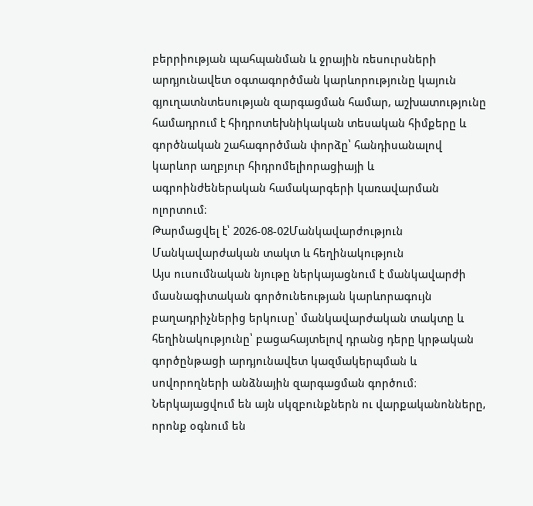բերրիության պահպանման և ջրային ռեսուրսների արդյունավետ օգտագործման կարևորությունը կայուն գյուղատնտեսության զարգացման համար, աշխատությունը համադրում է հիդրոտեխնիկական տեսական հիմքերը և գործնական շահագործման փորձը՝ հանդիսանալով կարևոր աղբյուր հիդրոմելիորացիայի և ագրոինժեներական համակարգերի կառավարման ոլորտում։
Թարմացվել է՝ 2026-08-02Մանկավարժություն
Մանկավարժական տակտ և հեղինակություն
Այս ուսումնական նյութը ներկայացնում է մանկավարժի մասնագիտական գործունեության կարևորագույն բաղադրիչներից երկուսը՝ մանկավարժական տակտը և հեղինակությունը՝ բացահայտելով դրանց դերը կրթական գործընթացի արդյունավետ կազմակերպման և սովորողների անձնային զարգացման գործում։ Ներկայացվում են այն սկզբունքներն ու վարքականոնները, որոնք օգնում են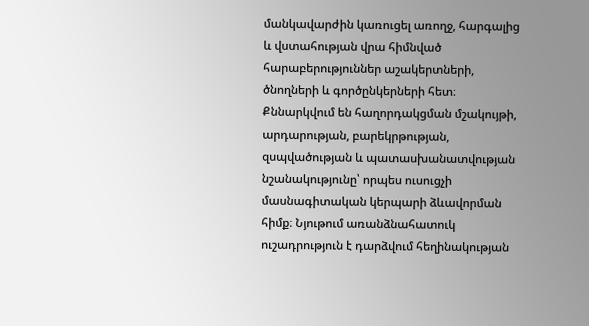մանկավարժին կառուցել առողջ, հարգալից և վստահության վրա հիմնված հարաբերություններ աշակերտների, ծնողների և գործընկերների հետ։ Քննարկվում են հաղորդակցման մշակույթի, արդարության, բարեկրթության, զսպվածության և պատասխանատվության նշանակությունը՝ որպես ուսուցչի մասնագիտական կերպարի ձևավորման հիմք։ Նյութում առանձնահատուկ ուշադրություն է դարձվում հեղինակության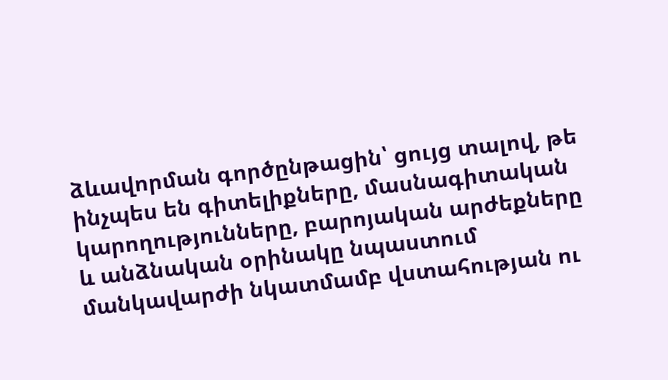ձևավորման գործընթացին՝ ցույց տալով, թե ինչպես են գիտելիքները, մասնագիտական կարողությունները, բարոյական արժեքները և անձնական օրինակը նպաստում մանկավարժի նկատմամբ վստահության ու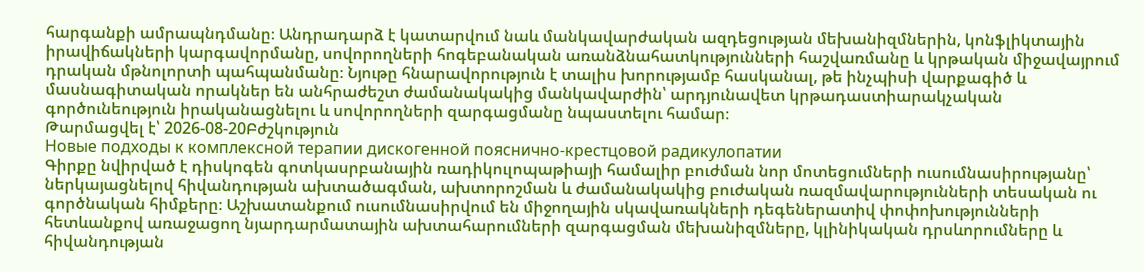հարգանքի ամրապնդմանը։ Անդրադարձ է կատարվում նաև մանկավարժական ազդեցության մեխանիզմներին, կոնֆլիկտային իրավիճակների կարգավորմանը, սովորողների հոգեբանական առանձնահատկությունների հաշվառմանը և կրթական միջավայրում դրական մթնոլորտի պահպանմանը։ Նյութը հնարավորություն է տալիս խորությամբ հասկանալ, թե ինչպիսի վարքագիծ և մասնագիտական որակներ են անհրաժեշտ ժամանակակից մանկավարժին՝ արդյունավետ կրթադաստիարակչական գործունեություն իրականացնելու և սովորողների զարգացմանը նպաստելու համար։
Թարմացվել է՝ 2026-08-20Բժշկություն
Новые подходы к комплексной терапии дискогенной пояснично-крестцовой радикулопатии
Գիրքը նվիրված է դիսկոգեն գոտկասրբանային ռադիկուլոպաթիայի համալիր բուժման նոր մոտեցումների ուսումնասիրությանը՝ ներկայացնելով հիվանդության ախտածագման, ախտորոշման և ժամանակակից բուժական ռազմավարությունների տեսական ու գործնական հիմքերը։ Աշխատանքում ուսումնասիրվում են միջողային սկավառակների դեգեներատիվ փոփոխությունների հետևանքով առաջացող նյարդարմատային ախտահարումների զարգացման մեխանիզմները, կլինիկական դրսևորումները և հիվանդության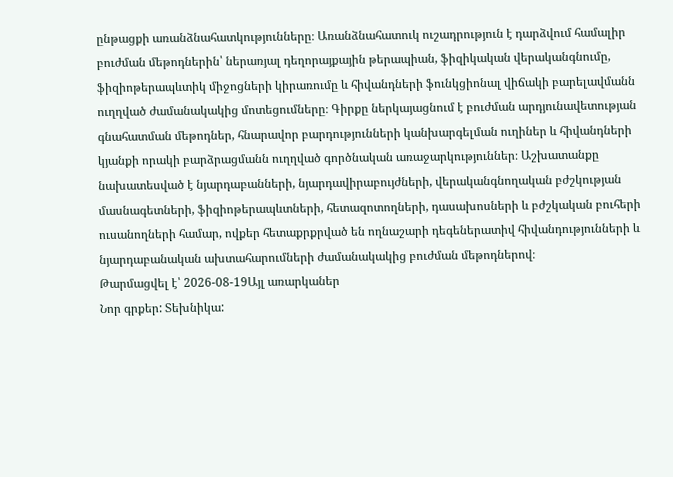ընթացքի առանձնահատկությունները։ Առանձնահատուկ ուշադրություն է դարձվում համալիր բուժման մեթոդներին՝ ներառյալ դեղորայքային թերապիան, ֆիզիկական վերականգնումը, ֆիզիոթերապևտիկ միջոցների կիրառումը և հիվանդների ֆունկցիոնալ վիճակի բարելավմանն ուղղված ժամանակակից մոտեցումները։ Գիրքը ներկայացնում է բուժման արդյունավետության գնահատման մեթոդներ, հնարավոր բարդությունների կանխարգելման ուղիներ և հիվանդների կյանքի որակի բարձրացմանն ուղղված գործնական առաջարկություններ։ Աշխատանքը նախատեսված է նյարդաբանների, նյարդավիրաբույժների, վերականգնողական բժշկության մասնագետների, ֆիզիոթերապևտների, հետազոտողների, դասախոսների և բժշկական բուհերի ուսանողների համար, ովքեր հետաքրքրված են ողնաշարի դեգեներատիվ հիվանդությունների և նյարդաբանական ախտահարումների ժամանակակից բուժման մեթոդներով։
Թարմացվել է՝ 2026-08-19Այլ առարկաներ
Նոր գրքեր: Տեխնիկա: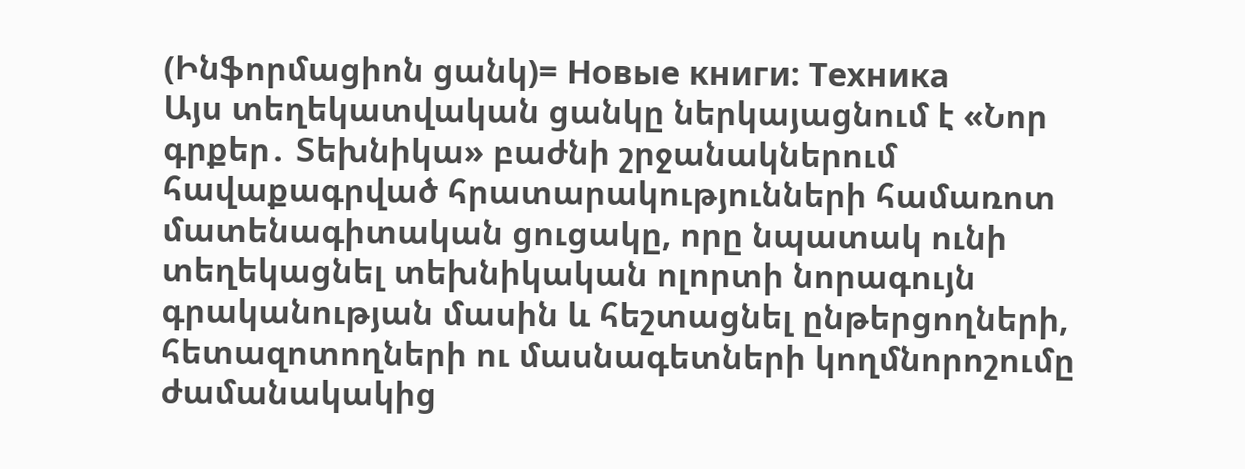(Ինֆորմացիոն ցանկ)= Новые книги: Техника
Այս տեղեկատվական ցանկը ներկայացնում է «Նոր գրքեր․ Տեխնիկա» բաժնի շրջանակներում հավաքագրված հրատարակությունների համառոտ մատենագիտական ցուցակը, որը նպատակ ունի տեղեկացնել տեխնիկական ոլորտի նորագույն գրականության մասին և հեշտացնել ընթերցողների, հետազոտողների ու մասնագետների կողմնորոշումը ժամանակակից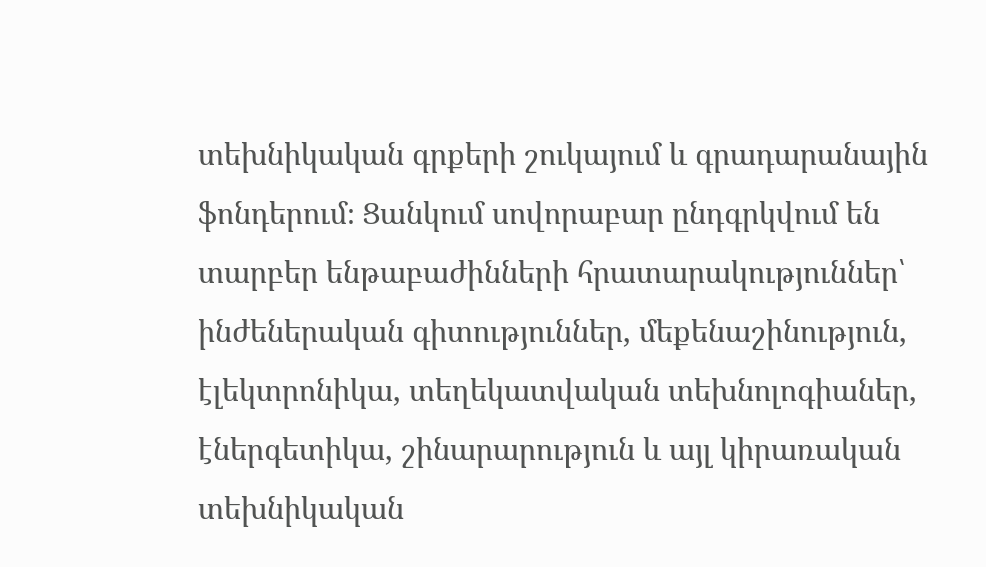տեխնիկական գրքերի շուկայում և գրադարանային ֆոնդերում։ Ցանկում սովորաբար ընդգրկվում են տարբեր ենթաբաժինների հրատարակություններ՝ ինժեներական գիտություններ, մեքենաշինություն, էլեկտրոնիկա, տեղեկատվական տեխնոլոգիաներ, էներգետիկա, շինարարություն և այլ կիրառական տեխնիկական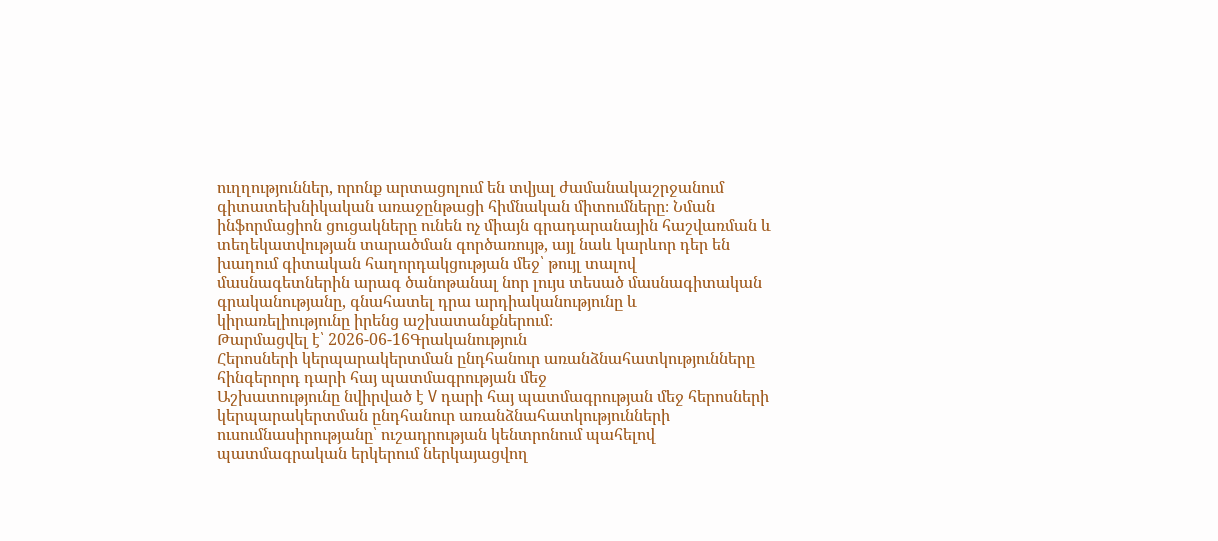ուղղություններ, որոնք արտացոլում են տվյալ ժամանակաշրջանում գիտատեխնիկական առաջընթացի հիմնական միտումները։ Նման ինֆորմացիոն ցուցակները ունեն ոչ միայն գրադարանային հաշվառման և տեղեկատվության տարածման գործառույթ, այլ նաև կարևոր դեր են խաղում գիտական հաղորդակցության մեջ՝ թույլ տալով մասնագետներին արագ ծանոթանալ նոր լույս տեսած մասնագիտական գրականությանը, գնահատել դրա արդիականությունը և կիրառելիությունը իրենց աշխատանքներում։
Թարմացվել է՝ 2026-06-16Գրականություն
Հերոսների կերպարակերտման ընդհանուր առանձնահատկությունները հինգերորդ դարի հայ պատմագրության մեջ
Աշխատությունը նվիրված է V դարի հայ պատմագրության մեջ հերոսների կերպարակերտման ընդհանուր առանձնահատկությունների ուսումնասիրությանը՝ ուշադրության կենտրոնում պահելով պատմագրական երկերում ներկայացվող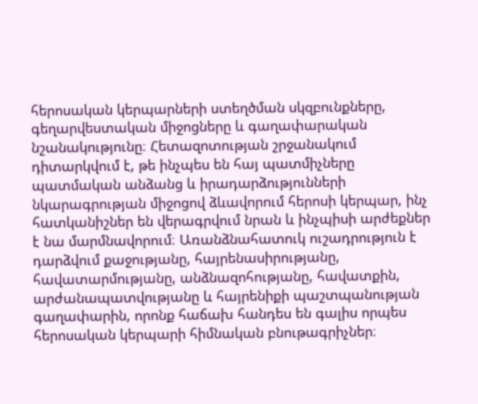հերոսական կերպարների ստեղծման սկզբունքները, գեղարվեստական միջոցները և գաղափարական նշանակությունը։ Հետազոտության շրջանակում դիտարկվում է, թե ինչպես են հայ պատմիչները պատմական անձանց և իրադարձությունների նկարագրության միջոցով ձևավորում հերոսի կերպար, ինչ հատկանիշներ են վերագրվում նրան և ինչպիսի արժեքներ է նա մարմնավորում։ Առանձնահատուկ ուշադրություն է դարձվում քաջությանը, հայրենասիրությանը, հավատարմությանը, անձնազոհությանը, հավատքին, արժանապատվությանը և հայրենիքի պաշտպանության գաղափարին, որոնք հաճախ հանդես են գալիս որպես հերոսական կերպարի հիմնական բնութագրիչներ։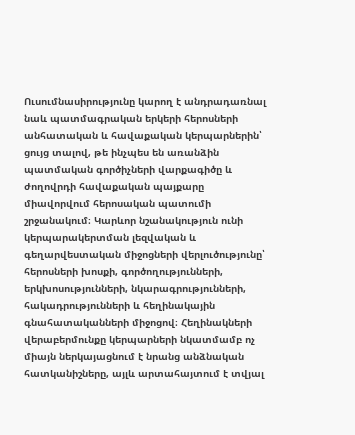Ուսումնասիրությունը կարող է անդրադառնալ նաև պատմագրական երկերի հերոսների անհատական և հավաքական կերպարներին՝ ցույց տալով, թե ինչպես են առանձին պատմական գործիչների վարքագիծը և ժողովրդի հավաքական պայքարը միավորվում հերոսական պատումի շրջանակում։ Կարևոր նշանակություն ունի կերպարակերտման լեզվական և գեղարվեստական միջոցների վերլուծությունը՝ հերոսների խոսքի, գործողությունների, երկխոսությունների, նկարագրությունների, հակադրությունների և հեղինակային գնահատականների միջոցով։ Հեղինակների վերաբերմունքը կերպարների նկատմամբ ոչ միայն ներկայացնում է նրանց անձնական հատկանիշները, այլև արտահայտում է տվյալ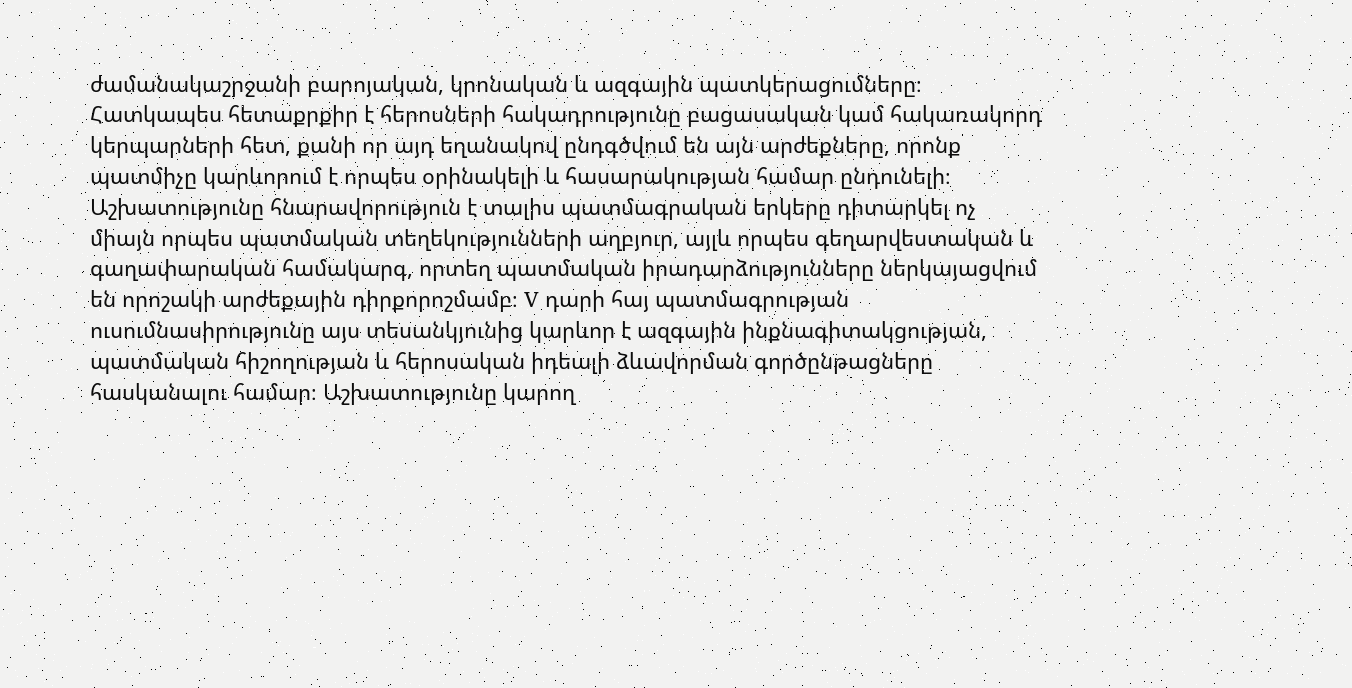ժամանակաշրջանի բարոյական, կրոնական և ազգային պատկերացումները։ Հատկապես հետաքրքիր է հերոսների հակադրությունը բացասական կամ հակառակորդ կերպարների հետ, քանի որ այդ եղանակով ընդգծվում են այն արժեքները, որոնք պատմիչը կարևորում է որպես օրինակելի և հասարակության համար ընդունելի։ Աշխատությունը հնարավորություն է տալիս պատմագրական երկերը դիտարկել ոչ միայն որպես պատմական տեղեկությունների աղբյուր, այլև որպես գեղարվեստական և գաղափարական համակարգ, որտեղ պատմական իրադարձությունները ներկայացվում են որոշակի արժեքային դիրքորոշմամբ։ V դարի հայ պատմագրության ուսումնասիրությունը այս տեսանկյունից կարևոր է ազգային ինքնագիտակցության, պատմական հիշողության և հերոսական իդեալի ձևավորման գործընթացները հասկանալու համար։ Աշխատությունը կարող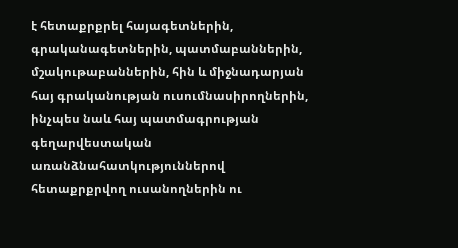է հետաքրքրել հայագետներին, գրականագետներին, պատմաբաններին, մշակութաբաններին, հին և միջնադարյան հայ գրականության ուսումնասիրողներին, ինչպես նաև հայ պատմագրության գեղարվեստական առանձնահատկություններով հետաքրքրվող ուսանողներին ու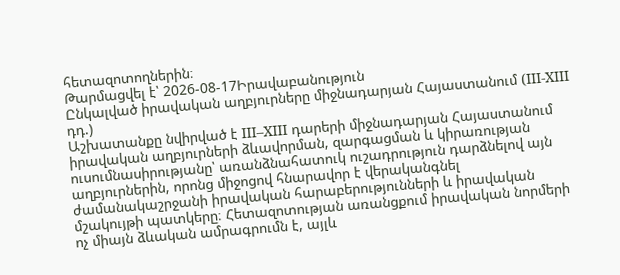հետազոտողներին։
Թարմացվել է՝ 2026-08-17Իրավաբանություն
Ընկալված իրավական աղբյուրները միջնադարյան Հայաստանում (III-XIII դդ.)
Աշխատանքը նվիրված է III–XIII դարերի միջնադարյան Հայաստանում իրավական աղբյուրների ձևավորման, զարգացման և կիրառության ուսումնասիրությանը՝ առանձնահատուկ ուշադրություն դարձնելով այն աղբյուրներին, որոնց միջոցով հնարավոր է վերականգնել ժամանակաշրջանի իրավական հարաբերությունների և իրավական մշակույթի պատկերը։ Հետազոտության առանցքում իրավական նորմերի ոչ միայն ձևական ամրագրումն է, այլև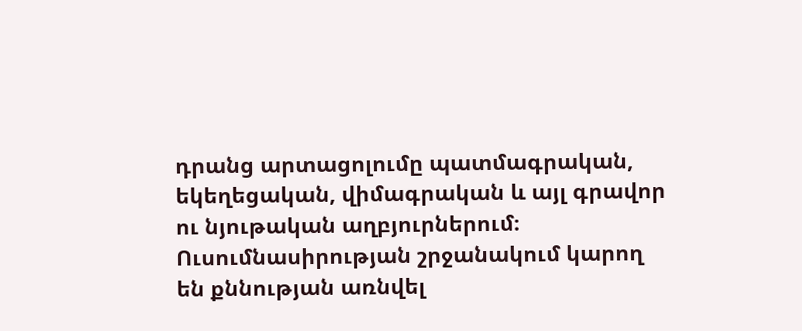դրանց արտացոլումը պատմագրական, եկեղեցական, վիմագրական և այլ գրավոր ու նյութական աղբյուրներում։ Ուսումնասիրության շրջանակում կարող են քննության առնվել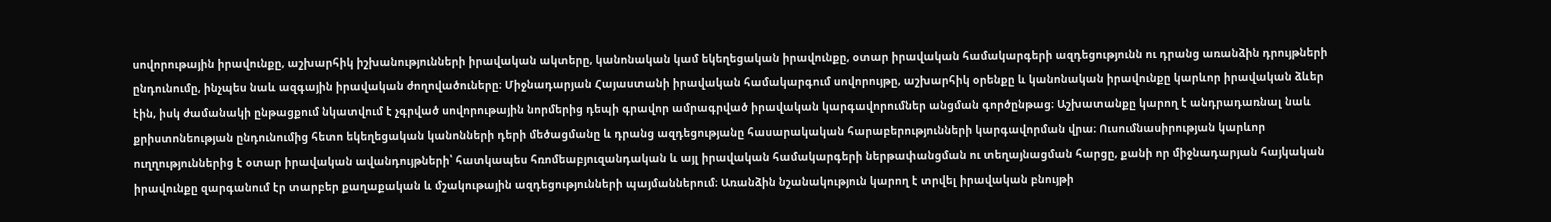սովորութային իրավունքը, աշխարհիկ իշխանությունների իրավական ակտերը, կանոնական կամ եկեղեցական իրավունքը, օտար իրավական համակարգերի ազդեցությունն ու դրանց առանձին դրույթների ընդունումը, ինչպես նաև ազգային իրավական ժողովածուները։ Միջնադարյան Հայաստանի իրավական համակարգում սովորույթը, աշխարհիկ օրենքը և կանոնական իրավունքը կարևոր իրավական ձևեր էին, իսկ ժամանակի ընթացքում նկատվում է չգրված սովորութային նորմերից դեպի գրավոր ամրագրված իրավական կարգավորումներ անցման գործընթաց։ Աշխատանքը կարող է անդրադառնալ նաև քրիստոնեության ընդունումից հետո եկեղեցական կանոնների դերի մեծացմանը և դրանց ազդեցությանը հասարակական հարաբերությունների կարգավորման վրա։ Ուսումնասիրության կարևոր ուղղություններից է օտար իրավական ավանդույթների՝ հատկապես հռոմեաբյուզանդական և այլ իրավական համակարգերի ներթափանցման ու տեղայնացման հարցը, քանի որ միջնադարյան հայկական իրավունքը զարգանում էր տարբեր քաղաքական և մշակութային ազդեցությունների պայմաններում։ Առանձին նշանակություն կարող է տրվել իրավական բնույթի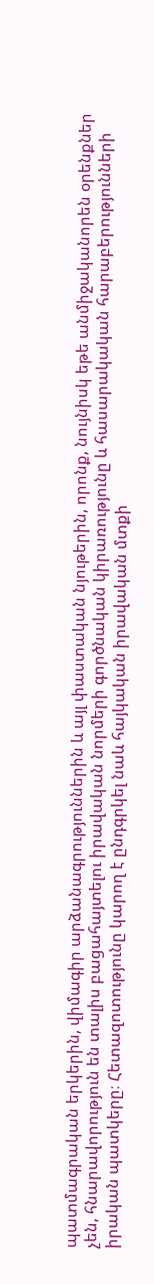պատմագրական երկերին, վիմագիր արձանագրություններին և այլ փաստական նյութերին, որոնք, նույնիսկ եթե անմիջականորեն օրենքներ չեն, հնարավորություն են տալիս բացահայտելու իրավական նորմերի գործնական կիրառությունը և հասարակական հարաբերությունների իրական պատկերը։ Հետազոտությունը կարող է ընդգրկել նաև հայկական իրավական մտքի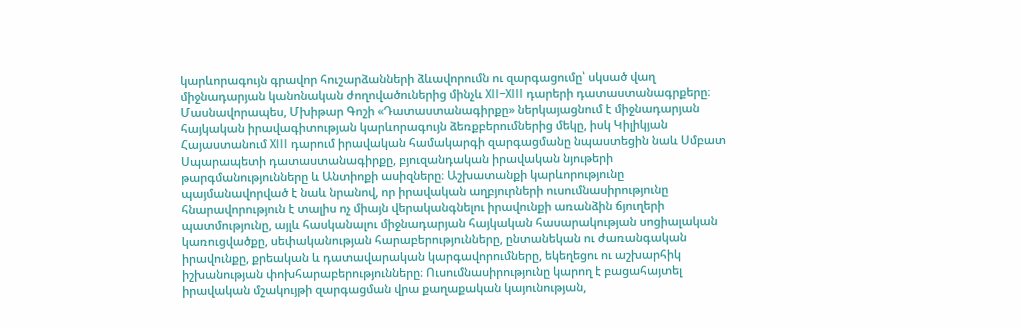կարևորագույն գրավոր հուշարձանների ձևավորումն ու զարգացումը՝ սկսած վաղ միջնադարյան կանոնական ժողովածուներից մինչև XII–XIII դարերի դատաստանագրքերը։ Մասնավորապես, Մխիթար Գոշի «Դատաստանագիրքը» ներկայացնում է միջնադարյան հայկական իրավագիտության կարևորագույն ձեռքբերումներից մեկը, իսկ Կիլիկյան Հայաստանում XIII դարում իրավական համակարգի զարգացմանը նպաստեցին նաև Սմբատ Սպարապետի դատաստանագիրքը, բյուզանդական իրավական նյութերի թարգմանությունները և Անտիոքի ասիզները։ Աշխատանքի կարևորությունը պայմանավորված է նաև նրանով, որ իրավական աղբյուրների ուսումնասիրությունը հնարավորություն է տալիս ոչ միայն վերականգնելու իրավունքի առանձին ճյուղերի պատմությունը, այլև հասկանալու միջնադարյան հայկական հասարակության սոցիալական կառուցվածքը, սեփականության հարաբերությունները, ընտանեկան ու ժառանգական իրավունքը, քրեական և դատավարական կարգավորումները, եկեղեցու ու աշխարհիկ իշխանության փոխհարաբերությունները։ Ուսումնասիրությունը կարող է բացահայտել իրավական մշակույթի զարգացման վրա քաղաքական կայունության,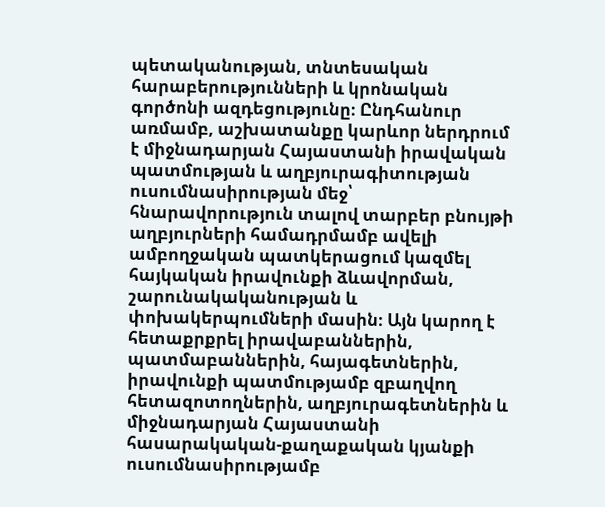պետականության, տնտեսական հարաբերությունների և կրոնական գործոնի ազդեցությունը։ Ընդհանուր առմամբ, աշխատանքը կարևոր ներդրում է միջնադարյան Հայաստանի իրավական պատմության և աղբյուրագիտության ուսումնասիրության մեջ՝ հնարավորություն տալով տարբեր բնույթի աղբյուրների համադրմամբ ավելի ամբողջական պատկերացում կազմել հայկական իրավունքի ձևավորման, շարունակականության և փոխակերպումների մասին։ Այն կարող է հետաքրքրել իրավաբաններին, պատմաբաններին, հայագետներին, իրավունքի պատմությամբ զբաղվող հետազոտողներին, աղբյուրագետներին և միջնադարյան Հայաստանի հասարակական-քաղաքական կյանքի ուսումնասիրությամբ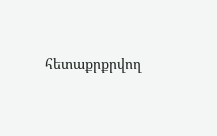հետաքրքրվող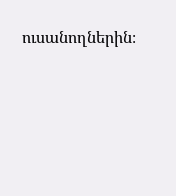ուսանողներին։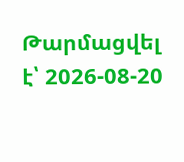Թարմացվել է՝ 2026-08-20